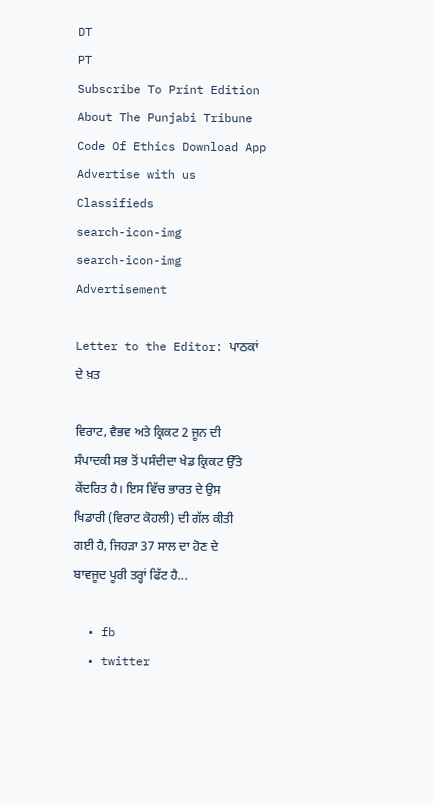DT
PT
Subscribe To Print Edition About The Punjabi Tribune Code Of Ethics Download App Advertise with us Classifieds
search-icon-img
search-icon-img
Advertisement

Letter to the Editor: ਪਾਠਕਾਂ ਦੇ ਖ਼ਤ

ਵਿਰਾਟ, ਵੈਭਵ ਅਤੇ ਕ੍ਰਿਕਟ 2 ਜੂਨ ਦੀ ਸੰਪਾਦਕੀ ਸਭ ਤੋਂ ਪਸੰਦੀਦਾ ਖੇਡ ਕ੍ਰਿਕਟ ਉੱਤੇ ਕੇਂਦਰਿਤ ਹੈ। ਇਸ ਵਿੱਚ ਭਾਰਤ ਦੇ ਉਸ ਖਿਡਾਰੀ (ਵਿਰਾਟ ਕੋਹਲੀ) ਦੀ ਗੱਲ ਕੀਤੀ ਗਈ ਹੈ, ਜਿਹੜਾ 37 ਸਾਲ ਦਾ ਹੋਣ ਦੇ ਬਾਵਜੂਦ ਪੂਰੀ ਤਰ੍ਹਾਂ ਫਿੱਟ ਹੈ...

  • fb
  • twitter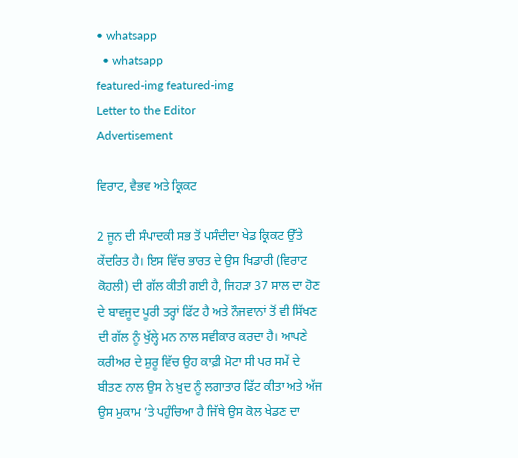• whatsapp
  • whatsapp
featured-img featured-img
Letter to the Editor
Advertisement

ਵਿਰਾਟ, ਵੈਭਵ ਅਤੇ ਕ੍ਰਿਕਟ

2 ਜੂਨ ਦੀ ਸੰਪਾਦਕੀ ਸਭ ਤੋਂ ਪਸੰਦੀਦਾ ਖੇਡ ਕ੍ਰਿਕਟ ਉੱਤੇ ਕੇਂਦਰਿਤ ਹੈ। ਇਸ ਵਿੱਚ ਭਾਰਤ ਦੇ ਉਸ ਖਿਡਾਰੀ (ਵਿਰਾਟ ਕੋਹਲੀ) ਦੀ ਗੱਲ ਕੀਤੀ ਗਈ ਹੈ, ਜਿਹੜਾ 37 ਸਾਲ ਦਾ ਹੋਣ ਦੇ ਬਾਵਜੂਦ ਪੂਰੀ ਤਰ੍ਹਾਂ ਫਿੱਟ ਹੈ ਅਤੇ ਨੌਜਵਾਨਾਂ ਤੋਂ ਵੀ ਸਿੱਖਣ ਦੀ ਗੱਲ ਨੂੰ ਖੁੱਲ੍ਹੇ ਮਨ ਨਾਲ ਸਵੀਕਾਰ ਕਰਦਾ ਹੈ। ਆਪਣੇ ਕਰੀਅਰ ਦੇ ਸ਼ੁਰੂ ਵਿੱਚ ਉਹ ਕਾਫ਼ੀ ਮੋਟਾ ਸੀ ਪਰ ਸਮੇਂ ਦੇ ਬੀਤਣ ਨਾਲ ਉਸ ਨੇ ਖ਼ੁਦ ਨੂੰ ਲਗਾਤਾਰ ਫਿੱਟ ਕੀਤਾ ਅਤੇ ਅੱਜ ਉਸ ਮੁਕਾਮ ’ਤੇ ਪਹੁੰਚਿਆ ਹੈ ਜਿੱਥੇ ਉਸ ਕੋਲ ਖੇਡਣ ਦਾ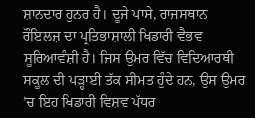ਸ਼ਾਨਦਾਰ ਹੁਨਰ ਹੈ। ਦੂਜੇ ਪਾਸੇ, ਰਾਜਸਥਾਨ ਰੌਇਲਜ਼ ਦਾ ਪ੍ਰਤਿਭਾਸ਼ਾਲੀ ਖਿਡਾਰੀ ਵੈਭਵ ਸੂਰਿਆਵੰਸ਼ੀ ਹੈ। ਜਿਸ ਉਮਰ ਵਿੱਚ ਵਿਦਿਆਰਥੀ ਸਕੂਲ ਦੀ ਪੜ੍ਹਾਈ ਤੱਕ ਸੀਮਤ ਹੁੰਦੇ ਹਨ, ਉਸ ਉਮਰ ’ਚ ਇਹ ਖਿਡਾਰੀ ਵਿਸ਼ਵ ਪੱਧਰ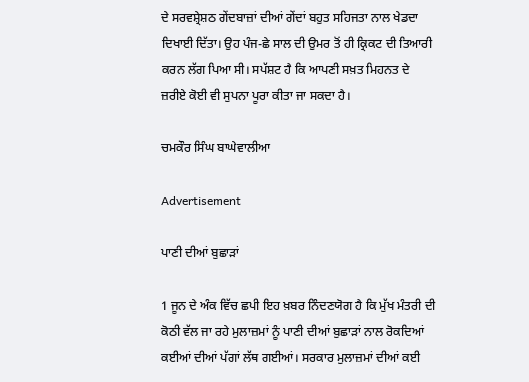ਦੇ ਸਰਵਸ਼੍ਰੇਸ਼ਠ ਗੇਂਦਬਾਜ਼ਾਂ ਦੀਆਂ ਗੇਂਦਾਂ ਬਹੁਤ ਸਹਿਜਤਾ ਨਾਲ ਖੇਡਦਾ ਦਿਖਾਈ ਦਿੱਤਾ। ਉਹ ਪੰਜ-ਛੇ ਸਾਲ ਦੀ ਉਮਰ ਤੋਂ ਹੀ ਕ੍ਰਿਕਟ ਦੀ ਤਿਆਰੀ ਕਰਨ ਲੱਗ ਪਿਆ ਸੀ। ਸਪੱਸ਼ਟ ਹੈ ਕਿ ਆਪਣੀ ਸਖ਼ਤ ਮਿਹਨਤ ਦੇ ਜ਼ਰੀਏ ਕੋਈ ਵੀ ਸੁਪਨਾ ਪੂਰਾ ਕੀਤਾ ਜਾ ਸਕਦਾ ਹੈ।

ਚਮਕੌਰ ਸਿੰਘ ਬਾਘੇਵਾਲੀਆ

Advertisement

ਪਾਣੀ ਦੀਆਂ ਬੁਛਾੜਾਂ

1 ਜੂਨ ਦੇ ਅੰਕ ਵਿੱਚ ਛਪੀ ਇਹ ਖ਼ਬਰ ਨਿੰਦਣਯੋਗ ਹੈ ਕਿ ਮੁੱਖ ਮੰਤਰੀ ਦੀ ਕੋਠੀ ਵੱਲ ਜਾ ਰਹੇ ਮੁਲਾਜ਼ਮਾਂ ਨੂੰ ਪਾਣੀ ਦੀਆਂ ਬੁਛਾੜਾਂ ਨਾਲ ਰੋਕਦਿਆਂ ਕਈਆਂ ਦੀਆਂ ਪੱਗਾਂ ਲੱਥ ਗਈਆਂ। ਸਰਕਾਰ ਮੁਲਾਜ਼ਮਾਂ ਦੀਆਂ ਕਈ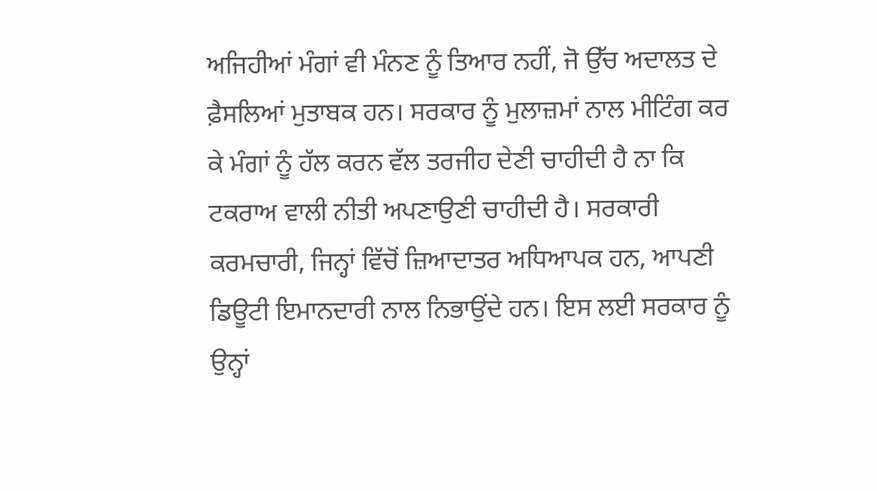ਅਜਿਹੀਆਂ ਮੰਗਾਂ ਵੀ ਮੰਨਣ ਨੂੰ ਤਿਆਰ ਨਹੀਂ, ਜੋ ਉੱਚ ਅਦਾਲਤ ਦੇ ਫ਼ੈਸਲਿਆਂ ਮੁਤਾਬਕ ਹਨ। ਸਰਕਾਰ ਨੂੰ ਮੁਲਾਜ਼ਮਾਂ ਨਾਲ ਮੀਟਿੰਗ ਕਰ ਕੇ ਮੰਗਾਂ ਨੂੰ ਹੱਲ ਕਰਨ ਵੱਲ ਤਰਜੀਹ ਦੇਣੀ ਚਾਹੀਦੀ ਹੈ ਨਾ ਕਿ ਟਕਰਾਅ ਵਾਲੀ ਨੀਤੀ ਅਪਣਾਉਣੀ ਚਾਹੀਦੀ ਹੈ। ਸਰਕਾਰੀ ਕਰਮਚਾਰੀ, ਜਿਨ੍ਹਾਂ ਵਿੱਚੋਂ ਜ਼ਿਆਦਾਤਰ ਅਧਿਆਪਕ ਹਨ, ਆਪਣੀ ਡਿਊਟੀ ਇਮਾਨਦਾਰੀ ਨਾਲ ਨਿਭਾਉਂਦੇ ਹਨ। ਇਸ ਲਈ ਸਰਕਾਰ ਨੂੰ ਉਨ੍ਹਾਂ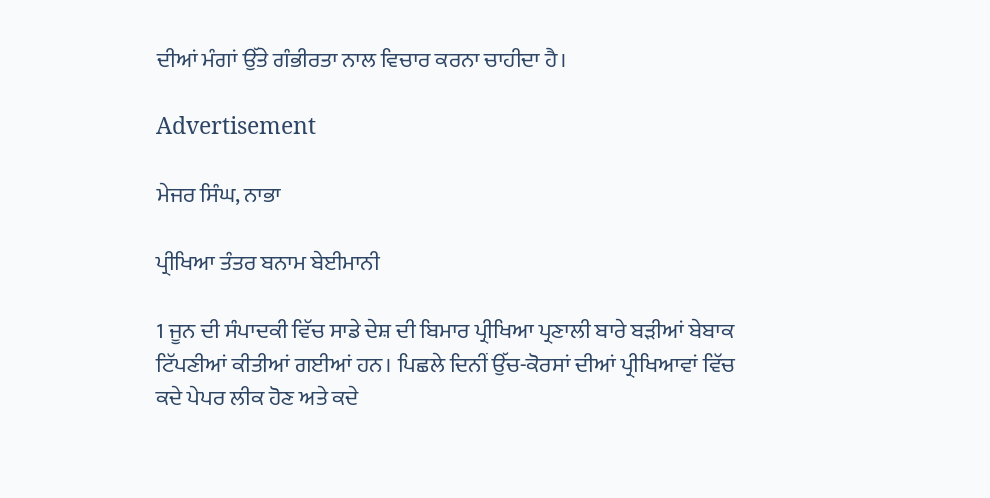ਦੀਆਂ ਮੰਗਾਂ ਉੱਤੇ ਗੰਭੀਰਤਾ ਨਾਲ ਵਿਚਾਰ ਕਰਨਾ ਚਾਹੀਦਾ ਹੈ।

Advertisement

ਮੇਜਰ ਸਿੰਘ, ਨਾਭਾ

ਪ੍ਰੀਖਿਆ ਤੰਤਰ ਬਨਾਮ ਬੇਈਮਾਨੀ

1 ਜੂਨ ਦੀ ਸੰਪਾਦਕੀ ਵਿੱਚ ਸਾਡੇ ਦੇਸ਼ ਦੀ ਬਿਮਾਰ ਪ੍ਰੀਖਿਆ ਪ੍ਰਣਾਲੀ ਬਾਰੇ ਬੜੀਆਂ ਬੇਬਾਕ ਟਿੱਪਣੀਆਂ ਕੀਤੀਆਂ ਗਈਆਂ ਹਨ। ਪਿਛਲੇ ਦਿਨੀਂ ਉੱਚ-ਕੋਰਸਾਂ ਦੀਆਂ ਪ੍ਰੀਖਿਆਵਾਂ ਵਿੱਚ ਕਦੇ ਪੇਪਰ ਲੀਕ ਹੋਣ ਅਤੇ ਕਦੇ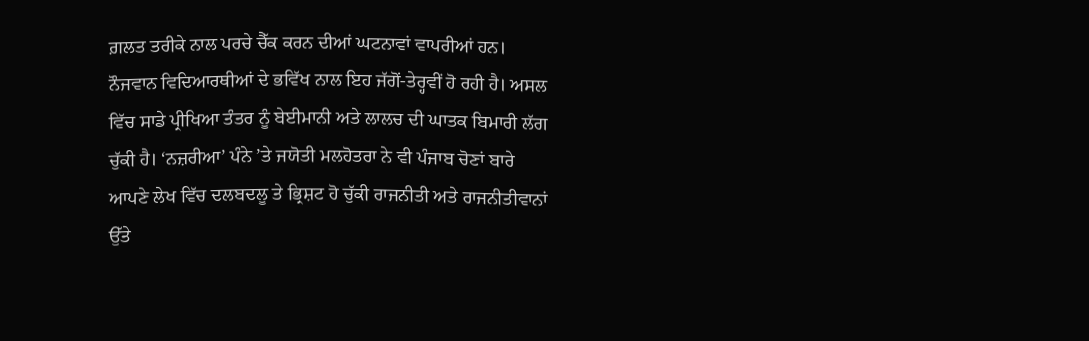ਗ਼ਲਤ ਤਰੀਕੇ ਨਾਲ ਪਰਚੇ ਚੈੱਕ ਕਰਨ ਦੀਆਂ ਘਟਨਾਵਾਂ ਵਾਪਰੀਆਂ ਹਨ। ਨੌਜਵਾਨ ਵਿਦਿਆਰਥੀਆਂ ਦੇ ਭਵਿੱਖ ਨਾਲ ਇਹ ਜੱਗੋਂ-ਤੇਰ੍ਹਵੀਂ ਹੋ ਰਹੀ ਹੈ। ਅਸਲ ਵਿੱਚ ਸਾਡੇ ਪ੍ਰੀਖਿਆ ਤੰਤਰ ਨੂੰ ਬੇਈਮਾਨੀ ਅਤੇ ਲਾਲਚ ਦੀ ਘਾਤਕ ਬਿਮਾਰੀ ਲੱਗ ਚੁੱਕੀ ਹੈ। ‘ਨਜ਼ਰੀਆ’ ਪੰਨੇ ’ਤੇ ਜਯੋਤੀ ਮਲਹੋਤਰਾ ਨੇ ਵੀ ਪੰਜਾਬ ਚੋਣਾਂ ਬਾਰੇ ਆਪਣੇ ਲੇਖ ਵਿੱਚ ਦਲਬਦਲੂ ਤੇ ਭ੍ਰਿਸ਼ਟ ਹੋ ਚੁੱਕੀ ਰਾਜਨੀਤੀ ਅਤੇ ਰਾਜਨੀਤੀਵਾਨਾਂ ਉੱਤੇ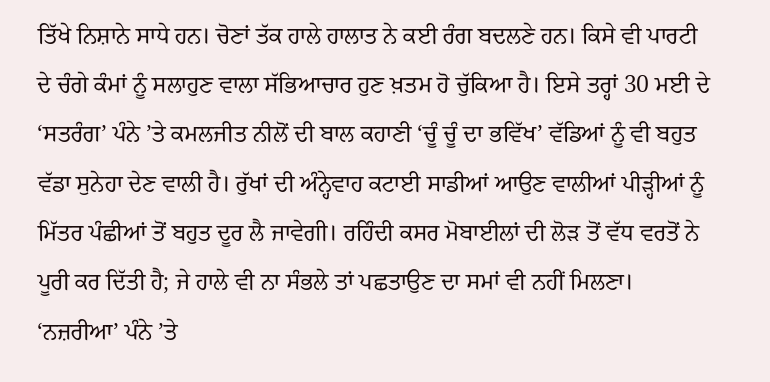ਤਿੱਖੇ ਨਿਸ਼ਾਨੇ ਸਾਧੇ ਹਨ। ਚੋਣਾਂ ਤੱਕ ਹਾਲੇ ਹਾਲਾਤ ਨੇ ਕਈ ਰੰਗ ਬਦਲਣੇ ਹਨ। ਕਿਸੇ ਵੀ ਪਾਰਟੀ ਦੇ ਚੰਗੇ ਕੰਮਾਂ ਨੂੰ ਸਲਾਹੁਣ ਵਾਲਾ ਸੱਭਿਆਚਾਰ ਹੁਣ ਖ਼ਤਮ ਹੋ ਚੁੱਕਿਆ ਹੈ। ਇਸੇ ਤਰ੍ਹਾਂ 30 ਮਈ ਦੇ ‘ਸਤਰੰਗ’ ਪੰਨੇ ’ਤੇ ਕਮਲਜੀਤ ਨੀਲੋਂ ਦੀ ਬਾਲ ਕਹਾਣੀ ‘ਚੂੰ ਚੂੰ ਦਾ ਭਵਿੱਖ’ ਵੱਡਿਆਂ ਨੂੰ ਵੀ ਬਹੁਤ ਵੱਡਾ ਸੁਨੇਹਾ ਦੇਣ ਵਾਲੀ ਹੈ। ਰੁੱਖਾਂ ਦੀ ਅੰਨ੍ਹੇਵਾਹ ਕਟਾਈ ਸਾਡੀਆਂ ਆਉਣ ਵਾਲੀਆਂ ਪੀੜ੍ਹੀਆਂ ਨੂੰ ਮਿੱਤਰ ਪੰਛੀਆਂ ਤੋਂ ਬਹੁਤ ਦੂਰ ਲੈ ਜਾਵੇਗੀ। ਰਹਿੰਦੀ ਕਸਰ ਮੋਬਾਈਲਾਂ ਦੀ ਲੋੜ ਤੋਂ ਵੱਧ ਵਰਤੋਂ ਨੇ ਪੂਰੀ ਕਰ ਦਿੱਤੀ ਹੈ; ਜੇ ਹਾਲੇ ਵੀ ਨਾ ਸੰਭਲੇ ਤਾਂ ਪਛਤਾਉਣ ਦਾ ਸਮਾਂ ਵੀ ਨਹੀਂ ਮਿਲਣਾ। ‘ਨਜ਼ਰੀਆ’ ਪੰਨੇ ’ਤੇ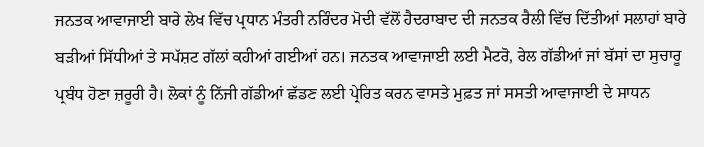ਜਨਤਕ ਆਵਾਜਾਈ ਬਾਰੇ ਲੇਖ ਵਿੱਚ ਪ੍ਰਧਾਨ ਮੰਤਰੀ ਨਰਿੰਦਰ ਮੋਦੀ ਵੱਲੋਂ ਹੈਦਰਾਬਾਦ ਦੀ ਜਨਤਕ ਰੈਲੀ ਵਿੱਚ ਦਿੱਤੀਆਂ ਸਲਾਹਾਂ ਬਾਰੇ ਬੜੀਆਂ ਸਿੱਧੀਆਂ ਤੇ ਸਪੱਸ਼ਟ ਗੱਲਾਂ ਕਹੀਆਂ ਗਈਆਂ ਹਨ। ਜਨਤਕ ਆਵਾਜਾਈ ਲਈ ਮੈਟਰੋ, ਰੇਲ ਗੱਡੀਆਂ ਜਾਂ ਬੱਸਾਂ ਦਾ ਸੁਚਾਰੂ ਪ੍ਰਬੰਧ ਹੋਣਾ ਜ਼ਰੂਰੀ ਹੈ। ਲੋਕਾਂ ਨੂੰ ਨਿੱਜੀ ਗੱਡੀਆਂ ਛੱਡਣ ਲਈ ਪ੍ਰੇਰਿਤ ਕਰਨ ਵਾਸਤੇ ਮੁਫ਼ਤ ਜਾਂ ਸਸਤੀ ਆਵਾਜਾਈ ਦੇ ਸਾਧਨ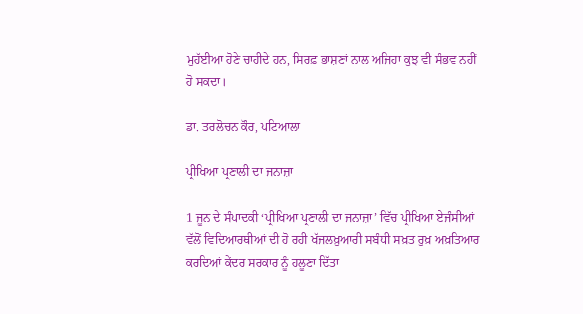ਮੁਹੱਈਆ ਹੋਣੇ ਚਾਹੀਦੇ ਹਨ, ਸਿਰਫ਼ ਭਾਸ਼ਣਾਂ ਨਾਲ ਅਜਿਹਾ ਕੁਝ ਵੀ ਸੰਭਵ ਨਹੀਂ ਹੋ ਸਕਦਾ।

ਡਾ. ਤਰਲੋਚਨ ਕੌਰ, ਪਟਿਆਲਾ

ਪ੍ਰੀਖਿਆ ਪ੍ਰਣਾਲੀ ਦਾ ਜਨਾਜ਼ਾ

1 ਜੂਨ ਦੇ ਸੰਪਾਦਕੀ ‘ਪ੍ਰੀਖਿਆ ਪ੍ਰਣਾਲੀ ਦਾ ਜਨਾਜ਼ਾ’ ਵਿੱਚ ਪ੍ਰੀਖਿਆ ਏਜੰਸੀਆਂ ਵੱਲੋਂ ਵਿਦਿਆਰਥੀਆਂ ਦੀ ਹੋ ਰਹੀ ਖੱਜਲਖ਼ੁਆਰੀ ਸਬੰਧੀ ਸਖ਼ਤ ਰੁਖ਼ ਅਖ਼ਤਿਆਰ ਕਰਦਿਆਂ ਕੇਂਦਰ ਸਰਕਾਰ ਨੂੰ ਹਲੂਣਾ ਦਿੱਤਾ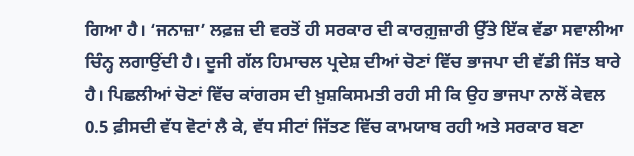ਗਿਆ ਹੈ। ‘ਜਨਾਜ਼ਾ’ ਲਫ਼ਜ਼ ਦੀ ਵਰਤੋਂ ਹੀ ਸਰਕਾਰ ਦੀ ਕਾਰਗ਼ੁਜ਼ਾਰੀ ਉੱਤੇ ਇੱਕ ਵੱਡਾ ਸਵਾਲੀਆ ਚਿੰਨ੍ਹ ਲਗਾਉਂਦੀ ਹੈ। ਦੂਜੀ ਗੱਲ ਹਿਮਾਚਲ ਪ੍ਰਦੇਸ਼ ਦੀਆਂ ਚੋਣਾਂ ਵਿੱਚ ਭਾਜਪਾ ਦੀ ਵੱਡੀ ਜਿੱਤ ਬਾਰੇ ਹੈ। ਪਿਛਲੀਆਂ ਚੋਣਾਂ ਵਿੱਚ ਕਾਂਗਰਸ ਦੀ ਖ਼ੁਸ਼ਕਿਸਮਤੀ ਰਹੀ ਸੀ ਕਿ ਉਹ ਭਾਜਪਾ ਨਾਲੋਂ ਕੇਵਲ 0.5 ਫ਼ੀਸਦੀ ਵੱਧ ਵੋਟਾਂ ਲੈ ਕੇ, ਵੱਧ ਸੀਟਾਂ ਜਿੱਤਣ ਵਿੱਚ ਕਾਮਯਾਬ ਰਹੀ ਅਤੇ ਸਰਕਾਰ ਬਣਾ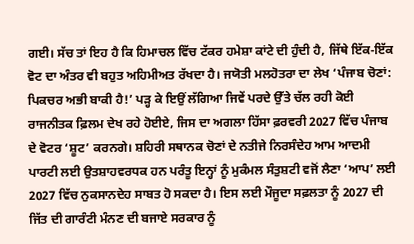ਗਈ। ਸੱਚ ਤਾਂ ਇਹ ਹੈ ਕਿ ਹਿਮਾਚਲ ਵਿੱਚ ਟੱਕਰ ਹਮੇਸ਼ਾ ਕਾਂਟੇ ਦੀ ਹੁੰਦੀ ਹੈ, ਜਿੱਥੇ ਇੱਕ-ਇੱਕ ਵੋਟ ਦਾ ਅੰਤਰ ਵੀ ਬਹੁਤ ਅਹਿਮੀਅਤ ਰੱਖਦਾ ਹੈ। ਜਯੋਤੀ ਮਲਹੋਤਰਾ ਦਾ ਲੇਖ ‘ਪੰਜਾਬ ਚੋਣਾਂ: ਪਿਕਚਰ ਅਭੀ ਬਾਕੀ ਹੈ!’ ਪੜ੍ਹ ਕੇ ਇਉਂ ਲੱਗਿਆ ਜਿਵੇਂ ਪਰਦੇ ਉੱਤੇ ਚੱਲ ਰਹੀ ਕੋਈ ਰਾਜਨੀਤਕ ਫ਼ਿਲਮ ਦੇਖ ਰਹੇ ਹੋਈਏ, ਜਿਸ ਦਾ ਅਗਲਾ ਹਿੱਸਾ ਫ਼ਰਵਰੀ 2027 ਵਿੱਚ ਪੰਜਾਬ ਦੇ ਵੋਟਰ ‘ਸ਼ੂਟ’ ਕਰਨਗੇ। ਸ਼ਹਿਰੀ ਸਥਾਨਕ ਚੋਣਾਂ ਦੇ ਨਤੀਜੇ ਨਿਰਸੰਦੇਹ ਆਮ ਆਦਮੀ ਪਾਰਟੀ ਲਈ ਉਤਸ਼ਾਹਵਰਧਕ ਹਨ ਪਰੰਤੂ ਇਨ੍ਹਾਂ ਨੂੰ ਮੁਕੰਮਲ ਸੰਤੁਸ਼ਟੀ ਵਜੋਂ ਲੈਣਾ ‘ਆਪ’ ਲਈ 2027 ਵਿੱਚ ਨੁਕਸਾਨਦੇਹ ਸਾਬਤ ਹੋ ਸਕਦਾ ਹੈ। ਇਸ ਲਈ ਮੌਜੂਦਾ ਸਫ਼ਲਤਾ ਨੂੰ 2027 ਦੀ ਜਿੱਤ ਦੀ ਗਾਰੰਟੀ ਮੰਨਣ ਦੀ ਬਜਾਏ ਸਰਕਾਰ ਨੂੰ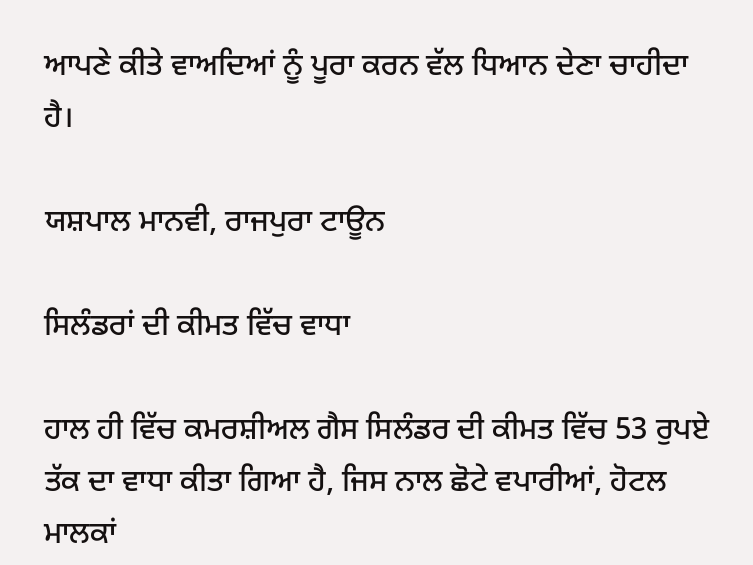ਆਪਣੇ ਕੀਤੇ ਵਾਅਦਿਆਂ ਨੂੰ ਪੂਰਾ ਕਰਨ ਵੱਲ ਧਿਆਨ ਦੇਣਾ ਚਾਹੀਦਾ ਹੈ।

ਯਸ਼ਪਾਲ ਮਾਨਵੀ, ਰਾਜਪੁਰਾ ਟਾਊਨ

ਸਿਲੰਡਰਾਂ ਦੀ ਕੀਮਤ ਵਿੱਚ ਵਾਧਾ

ਹਾਲ ਹੀ ਵਿੱਚ ਕਮਰਸ਼ੀਅਲ ਗੈਸ ਸਿਲੰਡਰ ਦੀ ਕੀਮਤ ਵਿੱਚ 53 ਰੁਪਏ ਤੱਕ ਦਾ ਵਾਧਾ ਕੀਤਾ ਗਿਆ ਹੈ, ਜਿਸ ਨਾਲ ਛੋਟੇ ਵਪਾਰੀਆਂ, ਹੋਟਲ ਮਾਲਕਾਂ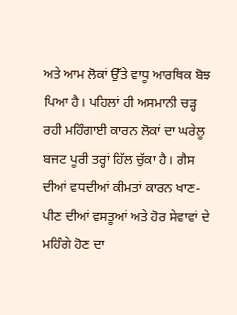ਅਤੇ ਆਮ ਲੋਕਾਂ ਉੱਤੇ ਵਾਧੂ ਆਰਥਿਕ ਬੋਝ ਪਿਆ ਹੈ। ਪਹਿਲਾਂ ਹੀ ਅਸਮਾਨੀ ਚੜ੍ਹ ਰਹੀ ਮਹਿੰਗਾਈ ਕਾਰਨ ਲੋਕਾਂ ਦਾ ਘਰੇਲੂ ਬਜਟ ਪੂਰੀ ਤਰ੍ਹਾਂ ਹਿੱਲ ਚੁੱਕਾ ਹੈ। ਗੈਸ ਦੀਆਂ ਵਧਦੀਆਂ ਕੀਮਤਾਂ ਕਾਰਨ ਖਾਣ-ਪੀਣ ਦੀਆਂ ਵਸਤੂਆਂ ਅਤੇ ਹੋਰ ਸੇਵਾਵਾਂ ਦੇ ਮਹਿੰਗੇ ਹੋਣ ਦਾ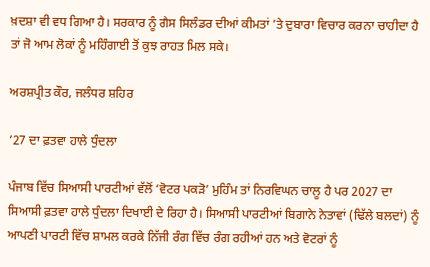ਖ਼ਦਸ਼ਾ ਵੀ ਵਧ ਗਿਆ ਹੈ। ਸਰਕਾਰ ਨੂੰ ਗੈਸ ਸਿਲੰਡਰ ਦੀਆਂ ਕੀਮਤਾਂ ’ਤੇ ਦੁਬਾਰਾ ਵਿਚਾਰ ਕਰਨਾ ਚਾਹੀਦਾ ਹੈ ਤਾਂ ਜੋ ਆਮ ਲੋਕਾਂ ਨੂੰ ਮਹਿੰਗਾਈ ਤੋਂ ਕੁਝ ਰਾਹਤ ਮਿਲ ਸਕੇ।

ਅਰਸ਼ਪ੍ਰੀਤ ਕੌਰ, ਜਲੰਧਰ ਸ਼ਹਿਰ

’27 ਦਾ ਫ਼ਤਵਾ ਹਾਲੇ ਧੁੰਦਲਾ

ਪੰਜਾਬ ਵਿੱਚ ਸਿਆਸੀ ਪਾਰਟੀਆਂ ਵੱਲੋਂ ‘ਵੋਟਰ ਪਕੜੋ’ ਮੁਹਿੰਮ ਤਾਂ ਨਿਰਵਿਘਨ ਚਾਲੂ ਹੈ ਪਰ 2027 ਦਾ ਸਿਆਸੀ ਫ਼ਤਵਾ ਹਾਲੇ ਧੁੰਦਲਾ ਦਿਖਾਈ ਦੇ ਰਿਹਾ ਹੈ। ਸਿਆਸੀ ਪਾਰਟੀਆਂ ਬਿਗਾਨੇ ਨੇਤਾਵਾਂ (ਢਿੱਲੇ ਬਲਦਾਂ) ਨੂੰ ਆਪਣੀ ਪਾਰਟੀ ਵਿੱਚ ਸ਼ਾਮਲ ਕਰਕੇ ਨਿੱਜੀ ਰੰਗ ਵਿੱਚ ਰੰਗ ਰਹੀਆਂ ਹਨ ਅਤੇ ਵੋਟਰਾਂ ਨੂੰ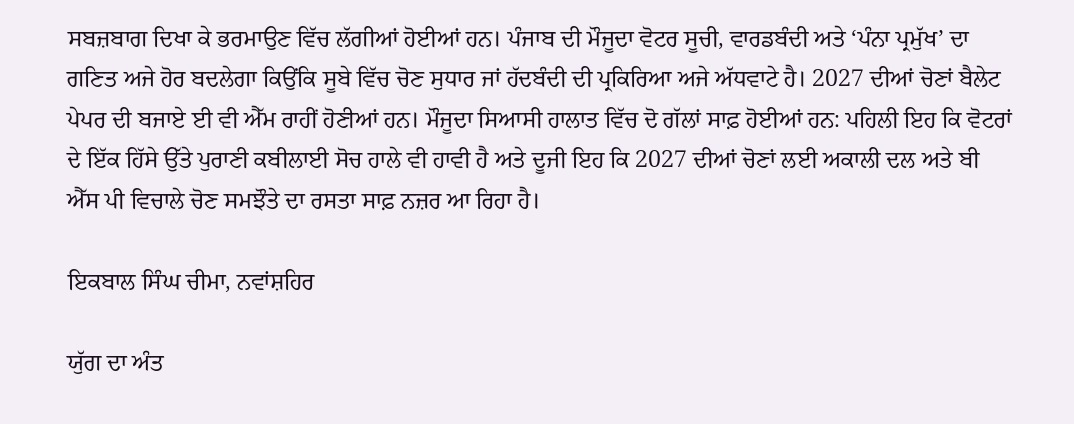ਸਬਜ਼ਬਾਗ ਦਿਖਾ ਕੇ ਭਰਮਾਉਣ ਵਿੱਚ ਲੱਗੀਆਂ ਹੋਈਆਂ ਹਨ। ਪੰਜਾਬ ਦੀ ਮੌਜੂਦਾ ਵੋਟਰ ਸੂਚੀ, ਵਾਰਡਬੰਦੀ ਅਤੇ ‘ਪੰਨਾ ਪ੍ਰਮੁੱਖ’ ਦਾ ਗਣਿਤ ਅਜੇ ਹੋਰ ਬਦਲੇਗਾ ਕਿਉਂਕਿ ਸੂਬੇ ਵਿੱਚ ਚੋਣ ਸੁਧਾਰ ਜਾਂ ਹੱਦਬੰਦੀ ਦੀ ਪ੍ਰਕਿਰਿਆ ਅਜੇ ਅੱਧਵਾਟੇ ਹੈ। 2027 ਦੀਆਂ ਚੋਣਾਂ ਬੈਲੇਟ ਪੇਪਰ ਦੀ ਬਜਾਏ ਈ ਵੀ ਐੱਮ ਰਾਹੀਂ ਹੋਣੀਆਂ ਹਨ। ਮੌਜੂਦਾ ਸਿਆਸੀ ਹਾਲਾਤ ਵਿੱਚ ਦੋ ਗੱਲਾਂ ਸਾਫ਼ ਹੋਈਆਂ ਹਨ: ਪਹਿਲੀ ਇਹ ਕਿ ਵੋਟਰਾਂ ਦੇ ਇੱਕ ਹਿੱਸੇ ਉੱਤੇ ਪੁਰਾਣੀ ਕਬੀਲਾਈ ਸੋਚ ਹਾਲੇ ਵੀ ਹਾਵੀ ਹੈ ਅਤੇ ਦੂਜੀ ਇਹ ਕਿ 2027 ਦੀਆਂ ਚੋਣਾਂ ਲਈ ਅਕਾਲੀ ਦਲ ਅਤੇ ਬੀ ਐੱਸ ਪੀ ਵਿਚਾਲੇ ਚੋਣ ਸਮਝੌਤੇ ਦਾ ਰਸਤਾ ਸਾਫ਼ ਨਜ਼ਰ ਆ ਰਿਹਾ ਹੈ।

ਇਕਬਾਲ ਸਿੰਘ ਚੀਮਾ, ਨਵਾਂਸ਼ਹਿਰ

ਯੁੱਗ ਦਾ ਅੰਤ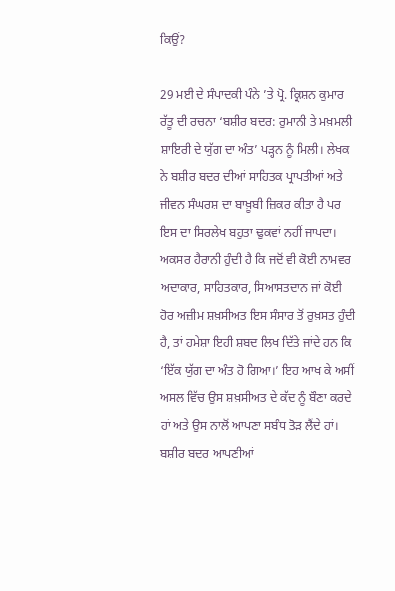ਕਿਉਂ?

29 ਮਈ ਦੇ ਸੰਪਾਦਕੀ ਪੰਨੇ ’ਤੇ ਪ੍ਰੋ. ਕ੍ਰਿਸ਼ਨ ਕੁਮਾਰ ਰੱਤੂ ਦੀ ਰਚਨਾ ‘ਬਸ਼ੀਰ ਬਦਰ: ਰੁਮਾਨੀ ਤੇ ਮਖ਼ਮਲੀ ਸ਼ਾਇਰੀ ਦੇ ਯੁੱਗ ਦਾ ਅੰਤ’ ਪੜ੍ਹਨ ਨੂੰ ਮਿਲੀ। ਲੇਖਕ ਨੇ ਬਸ਼ੀਰ ਬਦਰ ਦੀਆਂ ਸਾਹਿਤਕ ਪ੍ਰਾਪਤੀਆਂ ਅਤੇ ਜੀਵਨ ਸੰਘਰਸ਼ ਦਾ ਬਾਖ਼ੂਬੀ ਜ਼ਿਕਰ ਕੀਤਾ ਹੈ ਪਰ ਇਸ ਦਾ ਸਿਰਲੇਖ ਬਹੁਤਾ ਢੁਕਵਾਂ ਨਹੀਂ ਜਾਪਦਾ। ਅਕਸਰ ਹੈਰਾਨੀ ਹੁੰਦੀ ਹੈ ਕਿ ਜਦੋਂ ਵੀ ਕੋਈ ਨਾਮਵਰ ਅਦਾਕਾਰ, ਸਾਹਿਤਕਾਰ, ਸਿਆਸਤਦਾਨ ਜਾਂ ਕੋਈ ਹੋਰ ਅਜ਼ੀਮ ਸ਼ਖ਼ਸੀਅਤ ਇਸ ਸੰਸਾਰ ਤੋਂ ਰੁਖ਼ਸਤ ਹੁੰਦੀ ਹੈ, ਤਾਂ ਹਮੇਸ਼ਾ ਇਹੀ ਸ਼ਬਦ ਲਿਖ ਦਿੱਤੇ ਜਾਂਦੇ ਹਨ ਕਿ ‘ਇੱਕ ਯੁੱਗ ਦਾ ਅੰਤ ਹੋ ਗਿਆ।’ ਇਹ ਆਖ ਕੇ ਅਸੀਂ ਅਸਲ ਵਿੱਚ ਉਸ ਸ਼ਖ਼ਸੀਅਤ ਦੇ ਕੱਦ ਨੂੰ ਬੌਣਾ ਕਰਦੇ ਹਾਂ ਅਤੇ ਉਸ ਨਾਲੋਂ ਆਪਣਾ ਸਬੰਧ ਤੋੜ ਲੈਂਦੇ ਹਾਂ। ਬਸ਼ੀਰ ਬਦਰ ਆਪਣੀਆਂ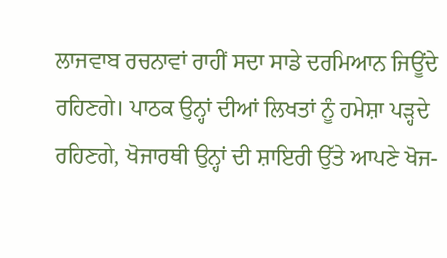ਲਾਜਵਾਬ ਰਚਨਾਵਾਂ ਰਾਹੀਂ ਸਦਾ ਸਾਡੇ ਦਰਮਿਆਨ ਜਿਊਂਦੇ ਰਹਿਣਗੇ। ਪਾਠਕ ਉਨ੍ਹਾਂ ਦੀਆਂ ਲਿਖਤਾਂ ਨੂੰ ਹਮੇਸ਼ਾ ਪੜ੍ਹਦੇ ਰਹਿਣਗੇ, ਖੋਜਾਰਥੀ ਉਨ੍ਹਾਂ ਦੀ ਸ਼ਾਇਰੀ ਉੱਤੇ ਆਪਣੇ ਖੋਜ-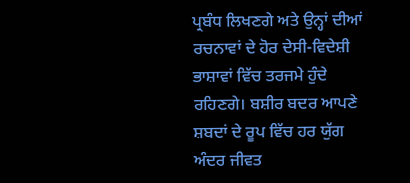ਪ੍ਰਬੰਧ ਲਿਖਣਗੇ ਅਤੇ ਉਨ੍ਹਾਂ ਦੀਆਂ ਰਚਨਾਵਾਂ ਦੇ ਹੋਰ ਦੇਸੀ-ਵਿਦੇਸ਼ੀ ਭਾਸ਼ਾਵਾਂ ਵਿੱਚ ਤਰਜਮੇ ਹੁੰਦੇ ਰਹਿਣਗੇ। ਬਸ਼ੀਰ ਬਦਰ ਆਪਣੇ ਸ਼ਬਦਾਂ ਦੇ ਰੂਪ ਵਿੱਚ ਹਰ ਯੁੱਗ ਅੰਦਰ ਜੀਵਤ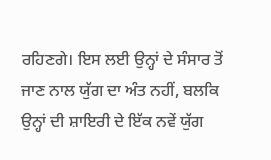ਰਹਿਣਗੇ। ਇਸ ਲਈ ਉਨ੍ਹਾਂ ਦੇ ਸੰਸਾਰ ਤੋਂ ਜਾਣ ਨਾਲ ਯੁੱਗ ਦਾ ਅੰਤ ਨਹੀਂ, ਬਲਕਿ ਉਨ੍ਹਾਂ ਦੀ ਸ਼ਾਇਰੀ ਦੇ ਇੱਕ ਨਵੇਂ ਯੁੱਗ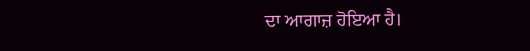ਦਾ ਆਗਾਜ਼ ਹੋਇਆ ਹੈ।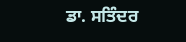ਡਾ. ਸਤਿੰਦਰ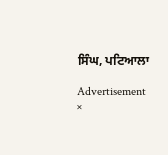ਸਿੰਘ, ਪਟਿਆਲਾ

Advertisement
×